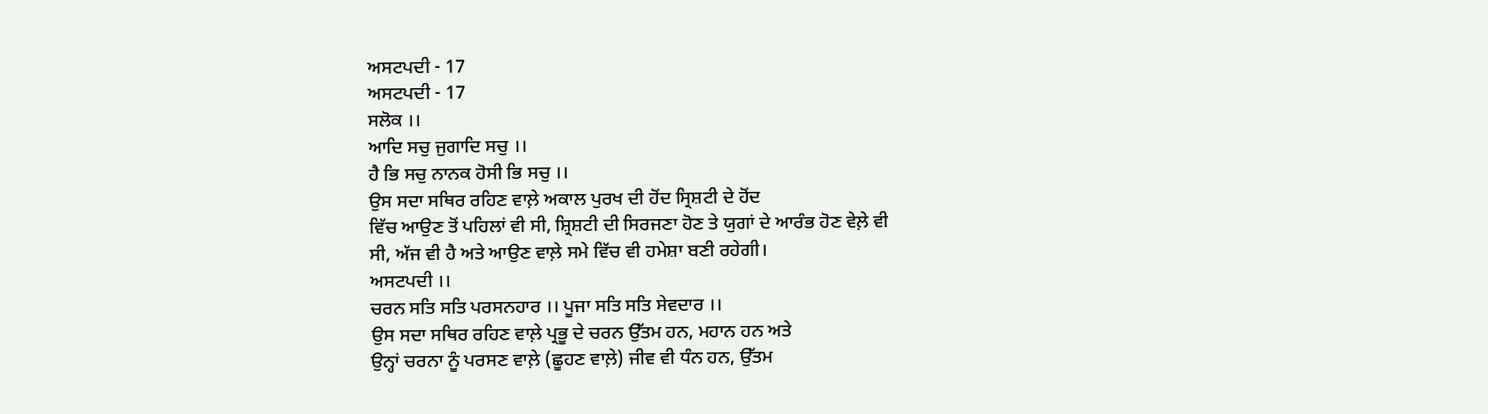ਅਸਟਪਦੀ - 17
ਅਸਟਪਦੀ - 17
ਸਲੋਕ ।।
ਆਦਿ ਸਚੁ ਜੁਗਾਦਿ ਸਚੁ ।।
ਹੈ ਭਿ ਸਚੁ ਨਾਨਕ ਹੋਸੀ ਭਿ ਸਚੁ ।।
ਉਸ ਸਦਾ ਸਥਿਰ ਰਹਿਣ ਵਾਲ਼ੇ ਅਕਾਲ ਪੁਰਖ ਦੀ ਹੋਂਦ ਸ੍ਰਿਸ਼ਟੀ ਦੇ ਹੋਂਦ
ਵਿੱਚ ਆਉਣ ਤੋਂ ਪਹਿਲਾਂ ਵੀ ਸੀ, ਸ਼੍ਰਿਸ਼ਟੀ ਦੀ ਸਿਰਜਣਾ ਹੋਣ ਤੇ ਯੁਗਾਂ ਦੇ ਆਰੰਭ ਹੋਣ ਵੇਲ਼ੇ ਵੀ
ਸੀ, ਅੱਜ ਵੀ ਹੈ ਅਤੇ ਆਉਣ ਵਾਲ਼ੇ ਸਮੇ ਵਿੱਚ ਵੀ ਹਮੇਸ਼ਾ ਬਣੀ ਰਹੇਗੀ।
ਅਸਟਪਦੀ ।।
ਚਰਨ ਸਤਿ ਸਤਿ ਪਰਸਨਹਾਰ ।। ਪੂਜਾ ਸਤਿ ਸਤਿ ਸੇਵਦਾਰ ।।
ਉਸ ਸਦਾ ਸਥਿਰ ਰਹਿਣ ਵਾਲ਼ੇ ਪ੍ਰਭੂ ਦੇ ਚਰਨ ਉੱਤਮ ਹਨ, ਮਹਾਨ ਹਨ ਅਤੇ
ਉਨ੍ਹਾਂ ਚਰਨਾ ਨੂੰ ਪਰਸਣ ਵਾਲ਼ੇ (ਛੂਹਣ ਵਾਲ਼ੇ) ਜੀਵ ਵੀ ਧੰਨ ਹਨ, ਉੱਤਮ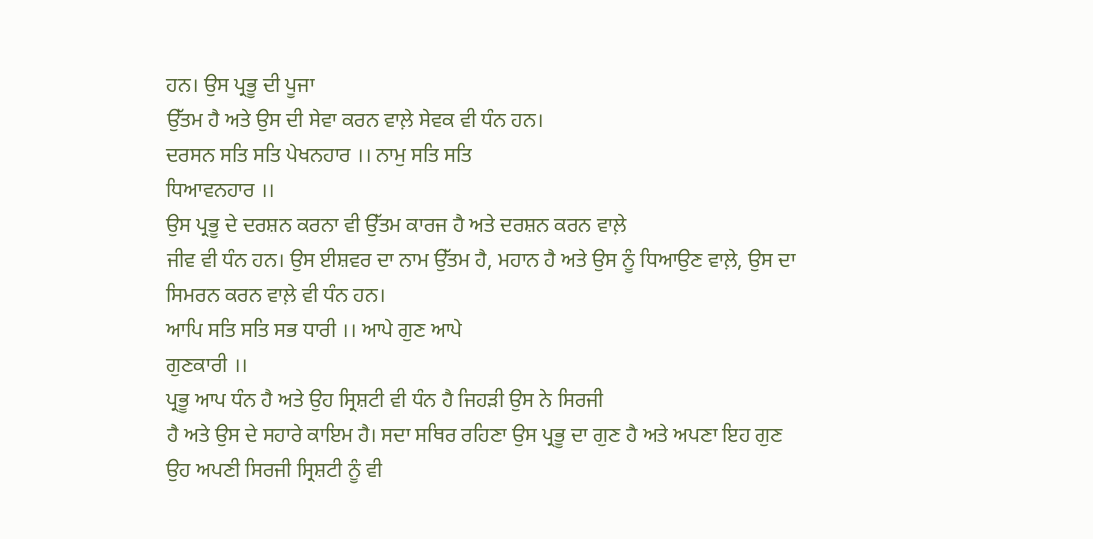ਹਨ। ਉਸ ਪ੍ਰਭੂ ਦੀ ਪੂਜਾ
ਉੱਤਮ ਹੈ ਅਤੇ ਉਸ ਦੀ ਸੇਵਾ ਕਰਨ ਵਾਲ਼ੇ ਸੇਵਕ ਵੀ ਧੰਨ ਹਨ।
ਦਰਸਨ ਸਤਿ ਸਤਿ ਪੇਖਨਹਾਰ ।। ਨਾਮੁ ਸਤਿ ਸਤਿ
ਧਿਆਵਨਹਾਰ ।।
ਉਸ ਪ੍ਰਭੂ ਦੇ ਦਰਸ਼ਨ ਕਰਨਾ ਵੀ ਉੱਤਮ ਕਾਰਜ ਹੈ ਅਤੇ ਦਰਸ਼ਨ ਕਰਨ ਵਾਲ਼ੇ
ਜੀਵ ਵੀ ਧੰਨ ਹਨ। ਉਸ ਈਸ਼ਵਰ ਦਾ ਨਾਮ ਉੱਤਮ ਹੈ, ਮਹਾਨ ਹੈ ਅਤੇ ਉਸ ਨੂੰ ਧਿਆਉਣ ਵਾਲ਼ੇ, ਉਸ ਦਾ
ਸਿਮਰਨ ਕਰਨ ਵਾਲ਼ੇ ਵੀ ਧੰਨ ਹਨ।
ਆਪਿ ਸਤਿ ਸਤਿ ਸਭ ਧਾਰੀ ।। ਆਪੇ ਗੁਣ ਆਪੇ
ਗੁਣਕਾਰੀ ।।
ਪ੍ਰਭੂ ਆਪ ਧੰਨ ਹੈ ਅਤੇ ਉਹ ਸ੍ਰਿਸ਼ਟੀ ਵੀ ਧੰਨ ਹੈ ਜਿਹੜੀ ਉਸ ਨੇ ਸਿਰਜੀ
ਹੈ ਅਤੇ ਉਸ ਦੇ ਸਹਾਰੇ ਕਾਇਮ ਹੈ। ਸਦਾ ਸਥਿਰ ਰਹਿਣਾ ਉਸ ਪ੍ਰਭੂ ਦਾ ਗੁਣ ਹੈ ਅਤੇ ਅਪਣਾ ਇਹ ਗੁਣ
ਉਹ ਅਪਣੀ ਸਿਰਜੀ ਸ੍ਰਿਸ਼ਟੀ ਨੂੰ ਵੀ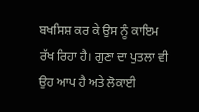ਬਖਸਿਸ਼ ਕਰ ਕੇ ਉਸ ਨੂੰ ਕਾਇਮ ਰੱਖ ਰਿਹਾ ਹੈ। ਗੁਣਾ ਦਾ ਪੁਤਲਾ ਵੀ ਉਹ ਆਪ ਹੈ ਅਤੇ ਲੋਕਾਈ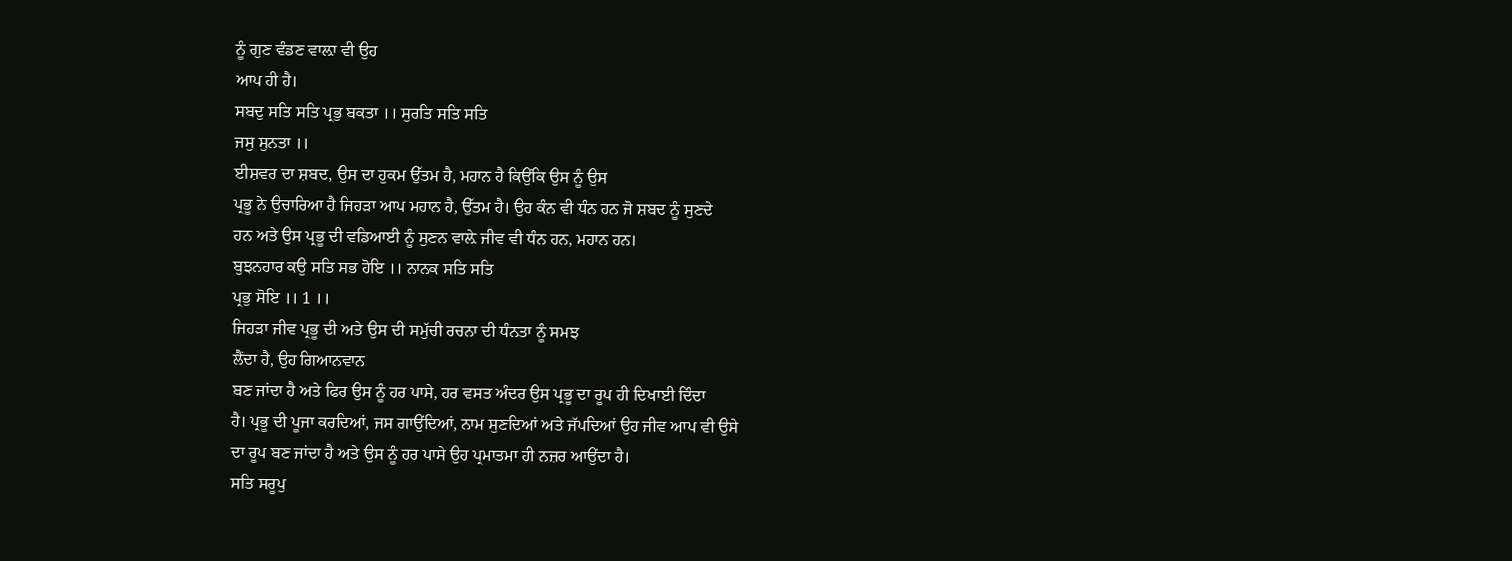ਨੂੰ ਗੁਣ ਵੰਡਣ ਵਾਲ਼ਾ ਵੀ ਉਹ
ਆਪ ਹੀ ਹੈ।
ਸਬਦੁ ਸਤਿ ਸਤਿ ਪ੍ਰਭੁ ਬਕਤਾ ।। ਸੁਰਤਿ ਸਤਿ ਸਤਿ
ਜਸੁ ਸੁਨਤਾ ।।
ਈਸ਼ਵਰ ਦਾ ਸ਼ਬਦ, ਉਸ ਦਾ ਹੁਕਮ ਉੱਤਮ ਹੈ, ਮਹਾਨ ਹੈ ਕਿਉਂਕਿ ਉਸ ਨੂੰ ਉਸ
ਪ੍ਰਭੂ ਨੇ ਉਚਾਰਿਆ ਹੈ ਜਿਹੜਾ ਆਪ ਮਹਾਨ ਹੈ, ਉੱਤਮ ਹੈ। ਉਹ ਕੰਨ ਵੀ ਧੰਨ ਹਨ ਜੋ ਸ਼ਬਦ ਨੂੰ ਸੁਣਦੇ
ਹਨ ਅਤੇ ਉਸ ਪ੍ਰਭੂ ਦੀ ਵਡਿਆਈ ਨੂੰ ਸੁਣਨ ਵਾਲ਼ੇ ਜੀਵ ਵੀ ਧੰਨ ਹਨ, ਮਹਾਨ ਹਨ।
ਬੁਝਨਹਾਰ ਕਉ ਸਤਿ ਸਭ ਹੋਇ ।। ਨਾਨਕ ਸਤਿ ਸਤਿ
ਪ੍ਰਭੁ ਸੋਇ ।। 1 ।।
ਜਿਹੜਾ ਜੀਵ ਪ੍ਰਭੂ ਦੀ ਅਤੇ ਉਸ ਦੀ ਸਮੁੱਚੀ ਰਚਨਾ ਦੀ ਧੰਨਤਾ ਨੂੰ ਸਮਝ
ਲੈਂਦਾ ਹੈ, ਉਹ ਗਿਆਨਵਾਨ
ਬਣ ਜਾਂਦਾ ਹੈ ਅਤੇ ਫਿਰ ਉਸ ਨੂੰ ਹਰ ਪਾਸੇ, ਹਰ ਵਸਤ ਅੰਦਰ ਉਸ ਪ੍ਰਭੂ ਦਾ ਰੂਪ ਹੀ ਦਿਖਾਈ ਦਿੰਦਾ
ਹੈ। ਪ੍ਰਭੂ ਦੀ ਪੂਜਾ ਕਰਦਿਆਂ, ਜਸ ਗਾਉਂਦਿਆਂ, ਨਾਮ ਸੁਣਦਿਆਂ ਅਤੇ ਜੱਪਦਿਆਂ ਉਹ ਜੀਵ ਆਪ ਵੀ ਉਸੇ
ਦਾ ਰੂਪ ਬਣ ਜਾਂਦਾ ਹੈ ਅਤੇ ਉਸ ਨੂੰ ਹਰ ਪਾਸੇ ਉਹ ਪ੍ਰਮਾਤਮਾ ਹੀ ਨਜ਼ਰ ਆਉਂਦਾ ਹੈ।
ਸਤਿ ਸਰੂਪੁ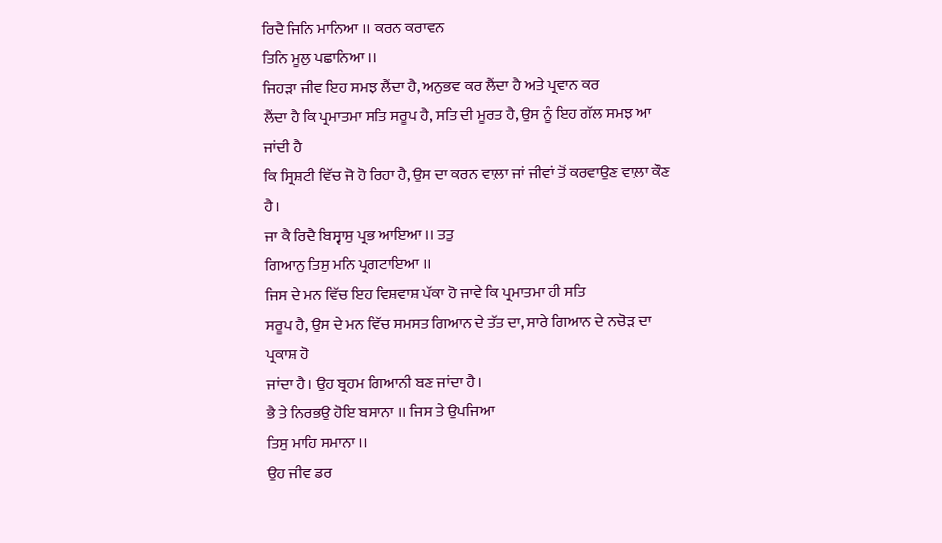ਰਿਦੈ ਜਿਨਿ ਮਾਨਿਆ ।। ਕਰਨ ਕਰਾਵਨ
ਤਿਨਿ ਮੂਲੁ ਪਛਾਨਿਆ ।।
ਜਿਹੜਾ ਜੀਵ ਇਹ ਸਮਝ ਲੈਂਦਾ ਹੈ, ਅਨੁਭਵ ਕਰ ਲੈਂਦਾ ਹੈ ਅਤੇ ਪ੍ਰਵਾਨ ਕਰ
ਲੈਂਦਾ ਹੈ ਕਿ ਪ੍ਰਮਾਤਮਾ ਸਤਿ ਸਰੂਪ ਹੈ, ਸਤਿ ਦੀ ਮੂਰਤ ਹੈ, ਉਸ ਨੂੰ ਇਹ ਗੱਲ ਸਮਝ ਆ ਜਾਂਦੀ ਹੈ
ਕਿ ਸ੍ਰਿਸ਼ਟੀ ਵਿੱਚ ਜੋ ਹੋ ਰਿਹਾ ਹੈ, ਉਸ ਦਾ ਕਰਨ ਵਾਲ਼ਾ ਜਾਂ ਜੀਵਾਂ ਤੋਂ ਕਰਵਾਉਣ ਵਾਲ਼ਾ ਕੌਣ ਹੈ।
ਜਾ ਕੈ ਰਿਦੈ ਬਿਸ੍ਵਾਸੁ ਪ੍ਰਭ ਆਇਆ ।। ਤਤੁ
ਗਿਆਨੁ ਤਿਸੁ ਮਨਿ ਪ੍ਰਗਟਾਇਆ ।।
ਜਿਸ ਦੇ ਮਨ ਵਿੱਚ ਇਹ ਵਿਸ਼ਵਾਸ਼ ਪੱਕਾ ਹੋ ਜਾਵੇ ਕਿ ਪ੍ਰਮਾਤਮਾ ਹੀ ਸਤਿ
ਸਰੂਪ ਹੈ, ਉਸ ਦੇ ਮਨ ਵਿੱਚ ਸਮਸਤ ਗਿਆਨ ਦੇ ਤੱਤ ਦਾ, ਸਾਰੇ ਗਿਆਨ ਦੇ ਨਚੋੜ ਦਾ ਪ੍ਰਕਾਸ਼ ਹੋ
ਜਾਂਦਾ ਹੈ। ਉਹ ਬ੍ਰਹਮ ਗਿਆਨੀ ਬਣ ਜਾਂਦਾ ਹੈ।
ਭੈ ਤੇ ਨਿਰਭਉ ਹੋਇ ਬਸਾਨਾ ।। ਜਿਸ ਤੇ ਉਪਜਿਆ
ਤਿਸੁ ਮਾਹਿ ਸਮਾਨਾ ।।
ਉਹ ਜੀਵ ਡਰ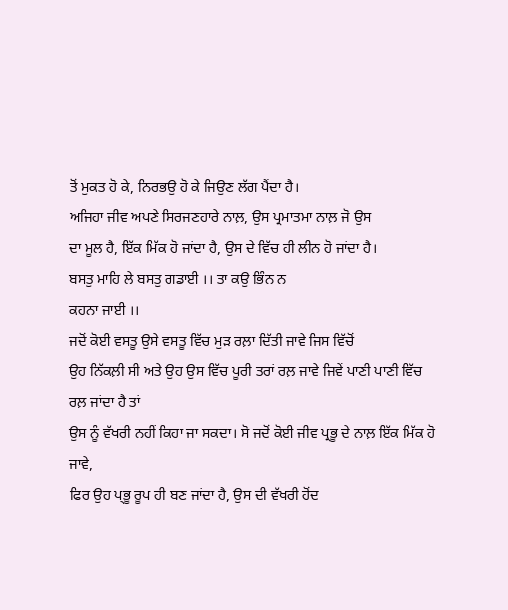ਤੋਂ ਮੁਕਤ ਹੋ ਕੇ, ਨਿਰਭਉ ਹੋ ਕੇ ਜਿਉਣ ਲੱਗ ਪੈਂਦਾ ਹੈ।
ਅਜਿਹਾ ਜੀਵ ਅਪਣੇ ਸਿਰਜਣਹਾਰੇ ਨਾਲ਼, ਉਸ ਪ੍ਰਮਾਤਮਾ ਨਾਲ਼ ਜੋ ਉਸ
ਦਾ ਮੂਲ ਹੈ, ਇੱਕ ਮਿੱਕ ਹੋ ਜਾਂਦਾ ਹੈ, ਉਸ ਦੇ ਵਿੱਚ ਹੀ ਲੀਨ ਹੋ ਜਾਂਦਾ ਹੈ।
ਬਸਤੁ ਮਾਹਿ ਲੇ ਬਸਤੁ ਗਡਾਈ ।। ਤਾ ਕਉ ਭਿੰਨ ਨ
ਕਹਨਾ ਜਾਈ ।।
ਜਦੋਂ ਕੋਈ ਵਸਤੂ ਉਸੇ ਵਸਤੂ ਵਿੱਚ ਮੁੜ ਰਲ਼ਾ ਦਿੱਤੀ ਜਾਵੇ ਜਿਸ ਵਿੱਚੋਂ
ਉਹ ਨਿੱਕਲ਼ੀ ਸੀ ਅਤੇ ਉਹ ਉਸ ਵਿੱਚ ਪੂਰੀ ਤਰਾਂ ਰਲ਼ ਜਾਵੇ ਜਿਵੇਂ ਪਾਣੀ ਪਾਣੀ ਵਿੱਚ ਰਲ਼ ਜਾਂਦਾ ਹੈ ਤਾਂ
ਉਸ ਨੂੰ ਵੱਖਰੀ ਨਹੀਂ ਕਿਹਾ ਜਾ ਸਕਦਾ। ਸੋ ਜਦੋਂ ਕੋਈ ਜੀਵ ਪ੍ਰਭੂ ਦੇ ਨਾਲ਼ ਇੱਕ ਮਿੱਕ ਹੋ ਜਾਵੇ,
ਫਿਰ ਉਹ ਪ੍ਭੂ ਰੂਪ ਹੀ ਬਣ ਜਾਂਦਾ ਹੈ, ਉਸ ਦੀ ਵੱਖਰੀ ਹੋਂਦ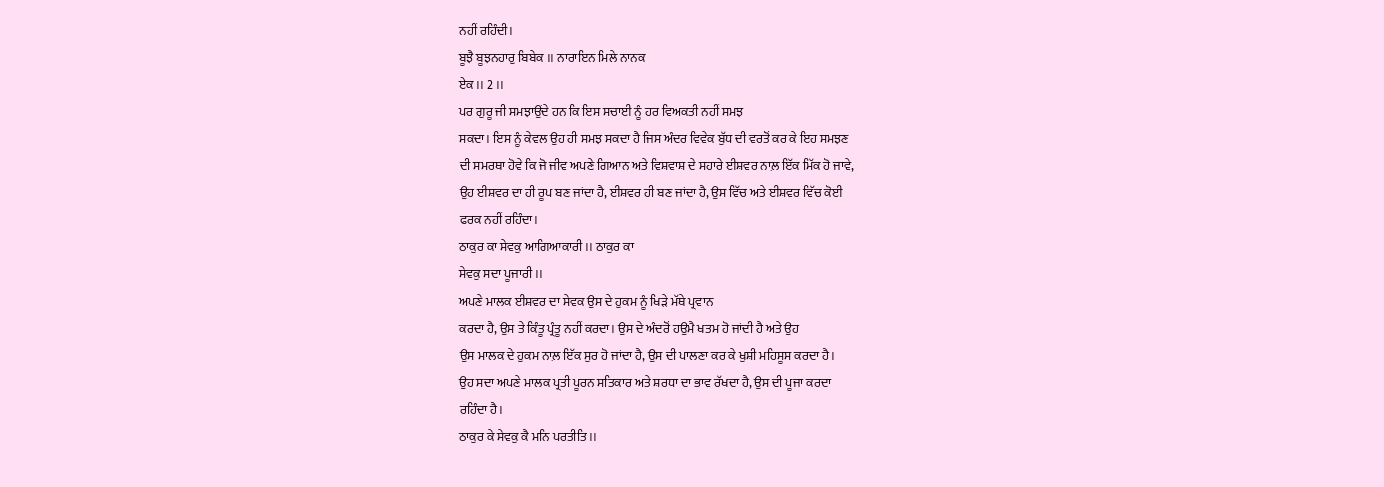ਨਹੀਂ ਰਹਿੰਦੀ।
ਬੂਝੈ ਬੂਝਨਹਾਰੁ ਬਿਬੇਕ ।। ਨਾਰਾਇਨ ਮਿਲੇ ਨਾਨਕ
ਏਕ ।। 2 ।।
ਪਰ ਗੁਰੂ ਜੀ ਸਮਝਾਉਂਦੇ ਹਨ ਕਿ ਇਸ ਸਚਾਈ ਨੂੰ ਹਰ ਵਿਅਕਤੀ ਨਹੀਂ ਸਮਝ
ਸਕਦਾ। ਇਸ ਨੂੰ ਕੇਵਲ ਉਹ ਹੀ ਸਮਝ ਸਕਦਾ ਹੈ ਜਿਸ ਅੰਦਰ ਵਿਵੇਕ ਬੁੱਧ ਦੀ ਵਰਤੋਂ ਕਰ ਕੇ ਇਹ ਸਮਝਣ
ਦੀ ਸਮਰਥਾ ਹੋਵੇ ਕਿ ਜੋ ਜੀਵ ਅਪਣੇ ਗਿਆਨ ਅਤੇ ਵਿਸ਼ਵਾਸ਼ ਦੇ ਸਹਾਰੇ ਈਸ਼ਵਰ ਨਾਲ਼ ਇੱਕ ਮਿੱਕ ਹੋ ਜਾਵੇ,
ਉਹ ਈਸ਼ਵਰ ਦਾ ਹੀ ਰੂਪ ਬਣ ਜਾਂਦਾ ਹੈ, ਈਸ਼ਵਰ ਹੀ ਬਣ ਜਾਂਦਾ ਹੈ, ਉਸ ਵਿੱਚ ਅਤੇ ਈਸ਼ਵਰ ਵਿੱਚ ਕੋਈ
ਫਰਕ ਨਹੀਂ ਰਹਿੰਦਾ।
ਠਾਕੁਰ ਕਾ ਸੇਵਕੁ ਆਗਿਆਕਾਰੀ ।। ਠਾਕੁਰ ਕਾ
ਸੇਵਕੁ ਸਦਾ ਪੂਜਾਰੀ ।।
ਅਪਣੇ ਮਾਲਕ ਈਸ਼ਵਰ ਦਾ ਸੇਵਕ ਉਸ ਦੇ ਹੁਕਮ ਨੂੰ ਖਿੜੇ ਮੱਥੇ ਪ੍ਰਵਾਨ
ਕਰਦਾ ਹੈ, ਉਸ ਤੇ ਕਿੰਤੂ ਪ੍ਰੰਤੂ ਨਹੀਂ ਕਰਦਾ। ਉਸ ਦੇ ਅੰਦਰੋਂ ਹਉਮੈ ਖਤਮ ਹੋ ਜਾਂਦੀ ਹੈ ਅਤੇ ਉਹ
ਉਸ ਮਾਲਕ ਦੇ ਹੁਕਮ ਨਾਲ਼ ਇੱਕ ਸੁਰ ਹੋ ਜਾਂਦਾ ਹੈ, ਉਸ ਦੀ ਪਾਲਣਾ ਕਰ ਕੇ ਖੁਸ਼ੀ ਮਹਿਸੂਸ ਕਰਦਾ ਹੈ।
ਉਹ ਸਦਾ ਅਪਣੇ ਮਾਲਕ ਪ੍ਰਤੀ ਪੂਰਨ ਸਤਿਕਾਰ ਅਤੇ ਸ਼ਰਧਾ ਦਾ ਭਾਵ ਰੱਖਦਾ ਹੈ, ਉਸ ਦੀ ਪੂਜਾ ਕਰਦਾ
ਰਹਿੰਦਾ ਹੈ।
ਠਾਕੁਰ ਕੇ ਸੇਵਕੁ ਕੈ ਮਨਿ ਪਰਤੀਤਿ ।।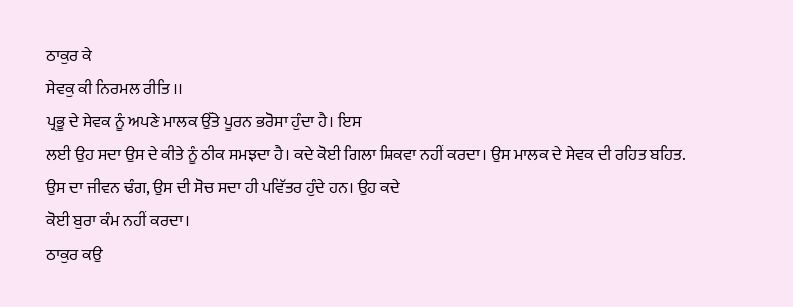ਠਾਕੁਰ ਕੇ
ਸੇਵਕੁ ਕੀ ਨਿਰਮਲ ਰੀਤਿ ।।
ਪ੍ਰਭੂ ਦੇ ਸੇਵਕ ਨੂੰ ਅਪਣੇ ਮਾਲਕ ਉੱਤੇ ਪੂਰਨ ਭਰੋਸਾ ਹੁੰਦਾ ਹੈ। ਇਸ
ਲਈ ਉਹ ਸਦਾ ਉਸ ਦੇ ਕੀਤੇ ਨੂੰ ਠੀਕ ਸਮਝਦਾ ਹੈ। ਕਦੇ ਕੋਈ ਗਿਲਾ ਸ਼ਿਕਵਾ ਨਹੀਂ ਕਰਦਾ। ਉਸ ਮਾਲਕ ਦੇ ਸੇਵਕ ਦੀ ਰਹਿਤ ਬਹਿਤ. ਉਸ ਦਾ ਜੀਵਨ ਢੰਗ, ਉਸ ਦੀ ਸੋਚ ਸਦਾ ਹੀ ਪਵਿੱਤਰ ਹੁੰਦੇ ਹਨ। ਉਹ ਕਦੇ
ਕੋਈ ਬੁਰਾ ਕੰਮ ਨਹੀਂ ਕਰਦਾ।
ਠਾਕੁਰ ਕਉ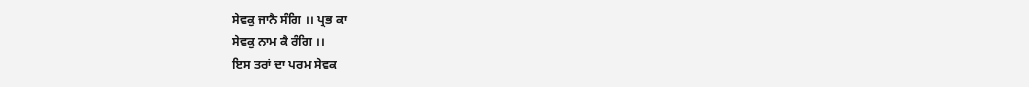ਸੇਵਕੁ ਜਾਨੈ ਸੰਗਿ ।। ਪ੍ਰਭ ਕਾ
ਸੇਵਕੁ ਨਾਮ ਕੈ ਰੰਗਿ ।।
ਇਸ ਤਰਾਂ ਦਾ ਪਰਮ ਸੇਵਕ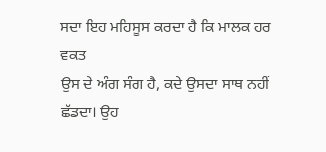ਸਦਾ ਇਹ ਮਹਿਸੂਸ ਕਰਦਾ ਹੈ ਕਿ ਮਾਲਕ ਹਰ ਵਕਤ
ਉਸ ਦੇ ਅੰਗ ਸੰਗ ਹੈ, ਕਦੇ ਉਸਦਾ ਸਾਥ ਨਹੀਂ ਛੱਡਦਾ। ਉਹ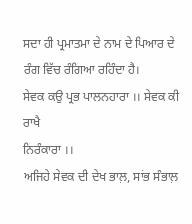ਸਦਾ ਹੀ ਪ੍ਰਮਾਤਮਾ ਦੇ ਨਾਮ ਦੇ ਪਿਆਰ ਦੇ
ਰੰਗ ਵਿੱਚ ਰੰਗਿਆ ਰਹਿੰਦਾ ਹੈ।
ਸੇਵਕ ਕਉ ਪ੍ਰਭ ਪਾਲਨਹਾਰਾ ।। ਸੇਵਕ ਕੀ ਰਾਖੈ
ਨਿਰੰਕਾਰਾ ।।
ਅਜਿਹੇ ਸੇਵਕ ਦੀ ਦੇਖ ਭਾਲ਼, ਸਾਂਭ ਸੰਭਾਲ਼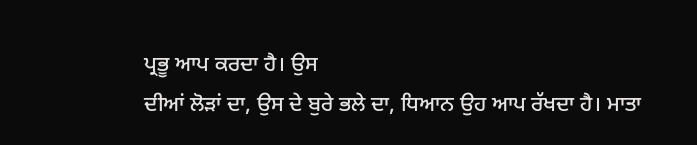ਪ੍ਰਭੂ ਆਪ ਕਰਦਾ ਹੈ। ਉਸ
ਦੀਆਂ ਲੋੜਾਂ ਦਾ, ਉਸ ਦੇ ਬੁਰੇ ਭਲੇ ਦਾ, ਧਿਆਨ ਉਹ ਆਪ ਰੱਖਦਾ ਹੈ। ਮਾਤਾ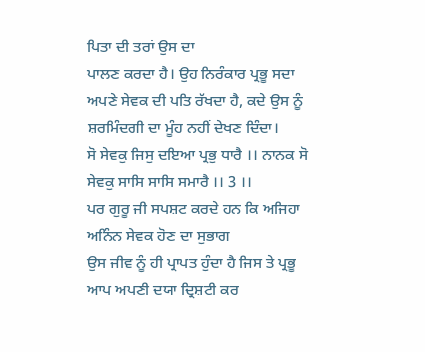ਪਿਤਾ ਦੀ ਤਰਾਂ ਉਸ ਦਾ
ਪਾਲਣ ਕਰਦਾ ਹੈ। ਉਹ ਨਿਰੰਕਾਰ ਪ੍ਰਭੂ ਸਦਾ ਅਪਣੇ ਸੇਵਕ ਦੀ ਪਤਿ ਰੱਖਦਾ ਹੈ, ਕਦੇ ਉਸ ਨੂੰ
ਸ਼ਰਮਿੰਦਗੀ ਦਾ ਮੂੰਹ ਨਹੀਂ ਦੇਖਣ ਦਿੰਦਾ।
ਸੋ ਸੇਵਕੁ ਜਿਸੁ ਦਇਆ ਪ੍ਰਭੁ ਧਾਰੈ ।। ਨਾਨਕ ਸੋ
ਸੇਵਕੁ ਸਾਸਿ ਸਾਸਿ ਸਮਾਰੈ ।। 3 ।।
ਪਰ ਗੁਰੂ ਜੀ ਸਪਸ਼ਟ ਕਰਦੇ ਹਨ ਕਿ ਅਜਿਹਾ ਅਨਿੰਨ ਸੇਵਕ ਹੋਣ ਦਾ ਸੁਭਾਗ
ਉਸ ਜੀਵ ਨੂੰ ਹੀ ਪ੍ਰਾਪਤ ਹੁੰਦਾ ਹੈ ਜਿਸ ਤੇ ਪ੍ਰਭੂ ਆਪ ਅਪਣੀ ਦਯਾ ਦ੍ਰਿਸ਼ਟੀ ਕਰ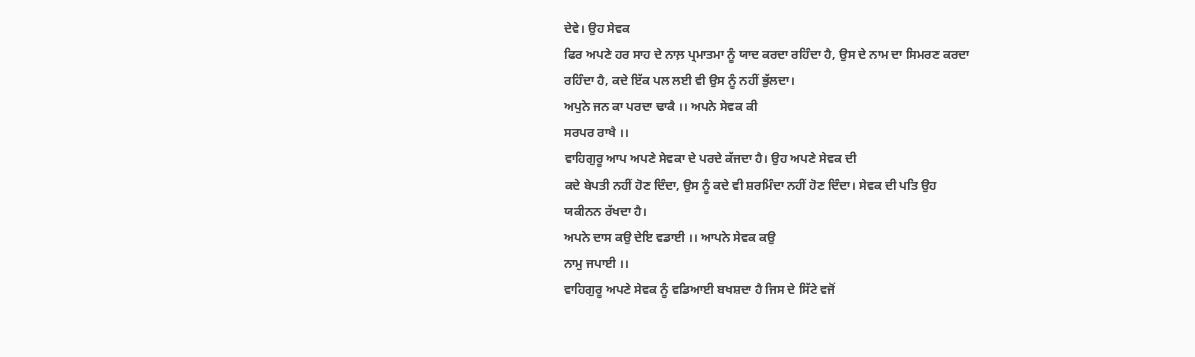ਦੇਵੇ। ਉਹ ਸੇਵਕ
ਫਿਰ ਅਪਣੇ ਹਰ ਸਾਹ ਦੇ ਨਾਲ਼ ਪ੍ਰਮਾਤਮਾ ਨੂੰ ਯਾਦ ਕਰਦਾ ਰਹਿੰਦਾ ਹੈ, ਉਸ ਦੇ ਨਾਮ ਦਾ ਸਿਮਰਣ ਕਰਦਾ
ਰਹਿੰਦਾ ਹੈ, ਕਦੇ ਇੱਕ ਪਲ ਲਈ ਵੀ ਉਸ ਨੂੰ ਨਹੀਂ ਭੁੱਲਦਾ।
ਅਪੁਨੇ ਜਨ ਕਾ ਪਰਦਾ ਢਾਕੈ ।। ਅਪਨੇ ਸੇਵਕ ਕੀ
ਸਰਪਰ ਰਾਖੈ ।।
ਵਾਹਿਗੁਰੂ ਆਪ ਅਪਣੇ ਸੇਵਕਾ ਦੇ ਪਰਦੇ ਕੱਜਦਾ ਹੈ। ਉਹ ਅਪਣੇ ਸੇਵਕ ਦੀ
ਕਦੇ ਬੇਪਤੀ ਨਹੀਂ ਹੋਣ ਦਿੰਦਾ, ਉਸ ਨੂੰ ਕਦੇ ਵੀ ਸ਼ਰਮਿੰਦਾ ਨਹੀਂ ਹੋਣ ਦਿੰਦਾ। ਸੇਵਕ ਦੀ ਪਤਿ ਉਹ
ਯਕੀਨਨ ਰੱਖਦਾ ਹੈ।
ਅਪਨੇ ਦਾਸ ਕਉ ਦੇਇ ਵਡਾਈ ।। ਆਪਨੇ ਸੇਵਕ ਕਉ
ਨਾਮੁ ਜਪਾਈ ।।
ਵਾਹਿਗੁਰੂ ਅਪਣੇ ਸੇਵਕ ਨੂੰ ਵਡਿਆਈ ਬਖਸ਼ਦਾ ਹੈ ਜਿਸ ਦੇ ਸਿੱਟੇ ਵਜੋਂ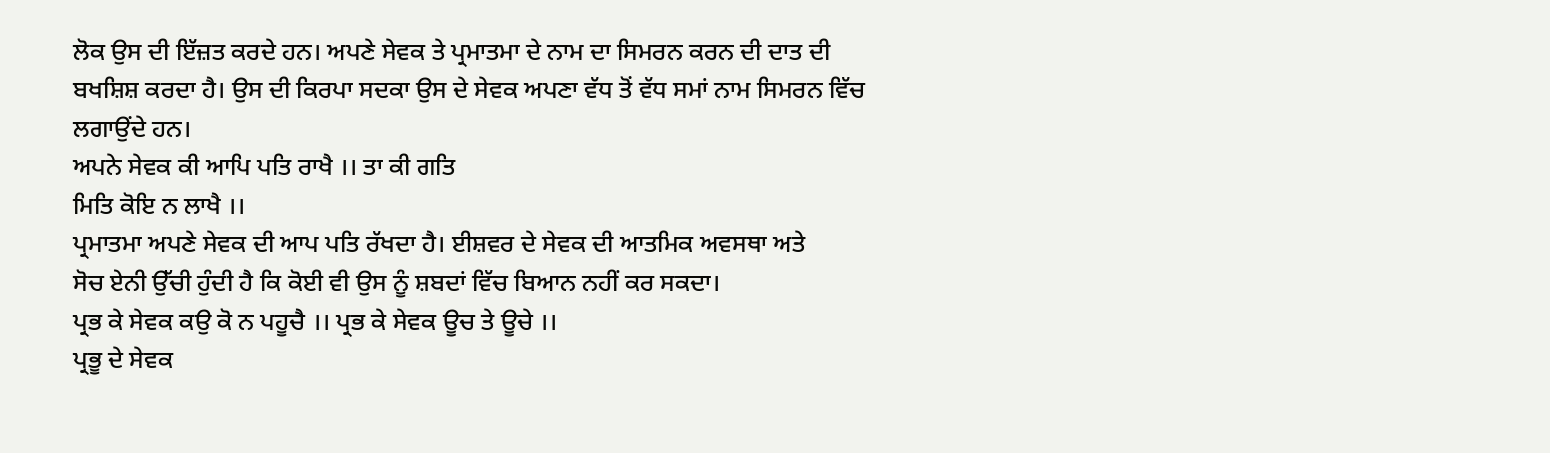ਲੋਕ ਉਸ ਦੀ ਇੱਜ਼ਤ ਕਰਦੇ ਹਨ। ਅਪਣੇ ਸੇਵਕ ਤੇ ਪ੍ਰਮਾਤਮਾ ਦੇ ਨਾਮ ਦਾ ਸਿਮਰਨ ਕਰਨ ਦੀ ਦਾਤ ਦੀ
ਬਖਸ਼ਿਸ਼ ਕਰਦਾ ਹੈ। ਉਸ ਦੀ ਕਿਰਪਾ ਸਦਕਾ ਉਸ ਦੇ ਸੇਵਕ ਅਪਣਾ ਵੱਧ ਤੋਂ ਵੱਧ ਸਮਾਂ ਨਾਮ ਸਿਮਰਨ ਵਿੱਚ
ਲਗਾਉਂਦੇ ਹਨ।
ਅਪਨੇ ਸੇਵਕ ਕੀ ਆਪਿ ਪਤਿ ਰਾਖੈ ।। ਤਾ ਕੀ ਗਤਿ
ਮਿਤਿ ਕੋਇ ਨ ਲਾਖੈ ।।
ਪ੍ਰਮਾਤਮਾ ਅਪਣੇ ਸੇਵਕ ਦੀ ਆਪ ਪਤਿ ਰੱਖਦਾ ਹੈ। ਈਸ਼ਵਰ ਦੇ ਸੇਵਕ ਦੀ ਆਤਮਿਕ ਅਵਸਥਾ ਅਤੇ
ਸੋਚ ਏਨੀ ਉੱਚੀ ਹੁੰਦੀ ਹੈ ਕਿ ਕੋਈ ਵੀ ਉਸ ਨੂੰ ਸ਼ਬਦਾਂ ਵਿੱਚ ਬਿਆਨ ਨਹੀਂ ਕਰ ਸਕਦਾ।
ਪ੍ਰਭ ਕੇ ਸੇਵਕ ਕਉ ਕੋ ਨ ਪਹੂਚੈ ।। ਪ੍ਰਭ ਕੇ ਸੇਵਕ ਊਚ ਤੇ ਊਚੇ ।।
ਪ੍ਰਭੂ ਦੇ ਸੇਵਕ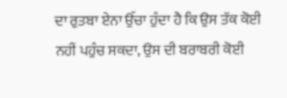ਦਾ ਰੁਤਬਾ ਏਨਾ ਉੱਚਾ ਹੁੰਦਾ ਹੈ ਕਿ ਉਸ ਤੱਕ ਕੋਈ
ਨਹੀਂ ਪਹੁੰਚ ਸਕਦਾ, ਉਸ ਦੀ ਬਰਾਬਰੀ ਕੋਈ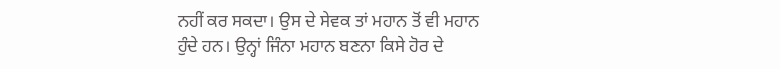ਨਹੀਂ ਕਰ ਸਕਦਾ। ਉਸ ਦੇ ਸੇਵਕ ਤਾਂ ਮਹਾਨ ਤੋਂ ਵੀ ਮਹਾਨ
ਹੁੰਦੇ ਹਨ। ਉਨ੍ਹਾਂ ਜਿੰਨਾ ਮਹਾਨ ਬਣਨਾ ਕਿਸੇ ਹੋਰ ਦੇ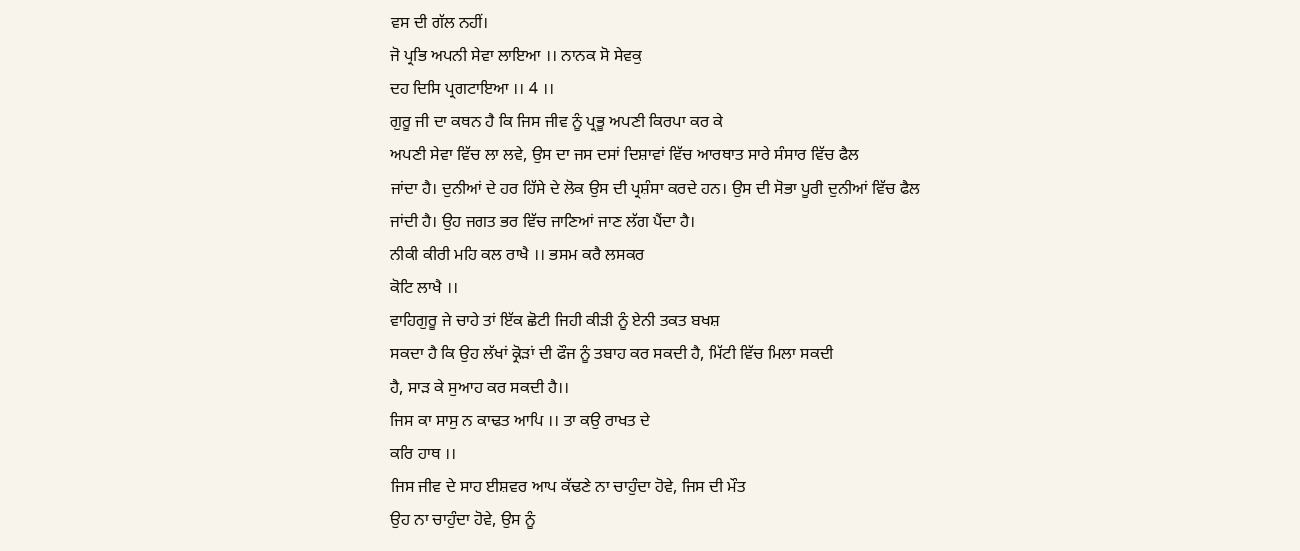ਵਸ ਦੀ ਗੱਲ ਨਹੀਂ।
ਜੋ ਪ੍ਰਭਿ ਅਪਨੀ ਸੇਵਾ ਲਾਇਆ ।। ਨਾਨਕ ਸੋ ਸੇਵਕੁ
ਦਹ ਦਿਸਿ ਪ੍ਰਗਟਾਇਆ ।। 4 ।।
ਗੁਰੂ ਜੀ ਦਾ ਕਥਨ ਹੈ ਕਿ ਜਿਸ ਜੀਵ ਨੂੰ ਪ੍ਰਭੂ ਅਪਣੀ ਕਿਰਪਾ ਕਰ ਕੇ
ਅਪਣੀ ਸੇਵਾ ਵਿੱਚ ਲਾ ਲਵੇ, ਉਸ ਦਾ ਜਸ ਦਸਾਂ ਦਿਸ਼ਾਵਾਂ ਵਿੱਚ ਆਰਥਾਤ ਸਾਰੇ ਸੰਸਾਰ ਵਿੱਚ ਫੈਲ
ਜਾਂਦਾ ਹੈ। ਦੁਨੀਆਂ ਦੇ ਹਰ ਹਿੱਸੇ ਦੇ ਲੋਕ ਉਸ ਦੀ ਪ੍ਰਸ਼ੰਸਾ ਕਰਦੇ ਹਨ। ਉਸ ਦੀ ਸੋਭਾ ਪੂਰੀ ਦੁਨੀਆਂ ਵਿੱਚ ਫੈਲ
ਜਾਂਦੀ ਹੈ। ਉਹ ਜਗਤ ਭਰ ਵਿੱਚ ਜਾਣਿਆਂ ਜਾਣ ਲੱਗ ਪੈਂਦਾ ਹੈ।
ਨੀਕੀ ਕੀਰੀ ਮਹਿ ਕਲ ਰਾਖੈ ।। ਭਸਮ ਕਰੈ ਲਸਕਰ
ਕੋਟਿ ਲਾਖੈ ।।
ਵਾਹਿਗੁਰੂ ਜੇ ਚਾਹੇ ਤਾਂ ਇੱਕ ਛੋਟੀ ਜਿਹੀ ਕੀੜੀ ਨੂੰ ਏਨੀ ਤਕਤ ਬਖਸ਼
ਸਕਦਾ ਹੈ ਕਿ ਉਹ ਲੱਖਾਂ ਕ੍ਰੋੜਾਂ ਦੀ ਫੌਜ ਨੂੰ ਤਬਾਹ ਕਰ ਸਕਦੀ ਹੈ, ਮਿੱਟੀ ਵਿੱਚ ਮਿਲਾ ਸਕਦੀ
ਹੈ, ਸਾੜ ਕੇ ਸੁਆਹ ਕਰ ਸਕਦੀ ਹੈ।।
ਜਿਸ ਕਾ ਸਾਸੁ ਨ ਕਾਢਤ ਆਪਿ ।। ਤਾ ਕਉ ਰਾਖਤ ਦੇ
ਕਰਿ ਹਾਥ ।।
ਜਿਸ ਜੀਵ ਦੇ ਸਾਹ ਈਸ਼ਵਰ ਆਪ ਕੱਢਣੇ ਨਾ ਚਾਹੁੰਦਾ ਹੋਵੇ, ਜਿਸ ਦੀ ਮੌਤ
ਉਹ ਨਾ ਚਾਹੁੰਦਾ ਹੋਵੇ, ਉਸ ਨੂੰ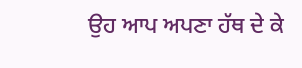ਉਹ ਆਪ ਅਪਣਾ ਹੱਥ ਦੇ ਕੇ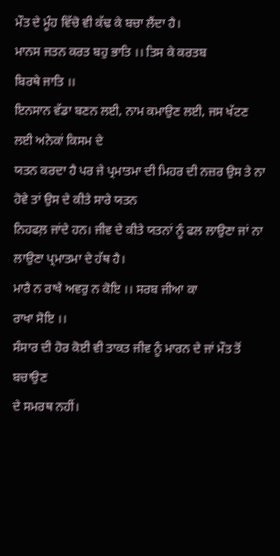ਮੌਤ ਦੇ ਮੂੰਹ ਵਿੱਚੋ ਵੀ ਕੱਢ ਕੇ ਬਚਾ ਲੈਂਦਾ ਹੈ।
ਮਾਨਸ ਜਤਨ ਕਰਤ ਬਹੁ ਭਾਤਿ ।। ਤਿਸ ਕੇ ਕਰਤਬ
ਬਿਰਥੇ ਜਾਤਿ ।।
ਇਨਸਾਨ ਵੱਡਾ ਬਣਨ ਲਈ, ਨਾਮ ਕਮਾਉਣ ਲਈ, ਜਸ ਖੱਟਣ ਲਈ ਅਨੇਕਾਂ ਕਿਸਮ ਦੇ
ਯਤਨ ਕਰਦਾ ਹੈ ਪਰ ਜੇ ਪ੍ਰਮਾਤਮਾ ਦੀ ਮਿਹਰ ਦੀ ਨਜ਼ਰ ਉਸ ਤੇ ਨਾ ਹੋਵੇ ਤਾਂ ਉਸ ਦੇ ਕੀਤੇ ਸਾਰੇ ਯਤਨ
ਨਿਹਫਲ਼ ਜਾਂਦੇ ਹਨ। ਜੀਵ ਦੇ ਕੀਤੇ ਯਤਨਾਂ ਨੂੰ ਫਲ ਲਾਉਣਾ ਜਾਂ ਨਾ ਲਾਉਣਾ ਪ੍ਰਮਾਤਮਾ ਦੇ ਹੱਥ ਹੈ।
ਮਾਰੈ ਨ ਰਾਖੈ ਅਵਰੁ ਨ ਕੋਇ ।। ਸਰਬ ਜੀਆ ਕਾ
ਰਾਖਾ ਸੋਇ ।।
ਸੰਸਾਰ ਦੀ ਹੋਰ ਕੋਈ ਵੀ ਤਾਕਤ ਜੀਵ ਨੂੰ ਮਾਰਨ ਦੇ ਜਾਂ ਮੌਤ ਤੋਂ ਬਚਾਉਣ
ਦੇ ਸਮਰਥ ਨਹੀਂ।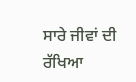ਸਾਰੇ ਜੀਵਾਂ ਦੀ ਰੱਖਿਆ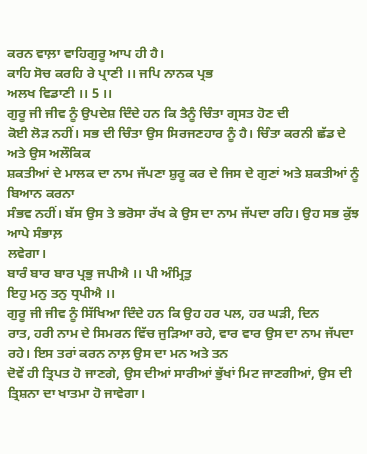ਕਰਨ ਵਾਲ਼ਾ ਵਾਹਿਗੁਰੂ ਆਪ ਹੀ ਹੈ।
ਕਾਹਿ ਸੋਚ ਕਰਹਿ ਰੇ ਪ੍ਰਾਣੀ ।। ਜਪਿ ਨਾਨਕ ਪ੍ਰਭ
ਅਲਖ ਵਿਡਾਣੀ ।। 5 ।।
ਗੁਰੂ ਜੀ ਜੀਵ ਨੂੰ ਉਪਦੇਸ਼ ਦਿੰਦੇ ਹਨ ਕਿ ਤੈਨੂੰ ਚਿੰਤਾ ਗ੍ਰਸਤ ਹੋਣ ਦੀ
ਕੋਈ ਲੋੜ ਨਹੀਂ। ਸਭ ਦੀ ਚਿੰਤਾ ਉਸ ਸਿਰਜਣਹਾਰ ਨੂੰ ਹੈ। ਚਿੰਤਾ ਕਰਨੀ ਛੱਡ ਦੇ ਅਤੇ ਉਸ ਅਲੌਕਿਕ
ਸ਼ਕਤੀਆਂ ਦੇ ਮਾਲਕ ਦਾ ਨਾਮ ਜੱਪਣਾ ਸ਼ੁਰੂ ਕਰ ਦੇ ਜਿਸ ਦੇ ਗੁਣਾਂ ਅਤੇ ਸ਼ਕਤੀਆਂ ਨੂੰ ਬਿਆਨ ਕਰਨਾ
ਸੰਭਵ ਨਹੀਂ। ਬੱਸ ਉਸ ਤੇ ਭਰੋਸਾ ਰੱਖ ਕੇ ਉਸ ਦਾ ਨਾਮ ਜੱਪਦਾ ਰਹਿ। ਉਹ ਸਭ ਕੁੱਝ ਆਪੇ ਸੰਭਾਲ਼
ਲਵੇਗਾ।
ਬਾਰੰ ਬਾਰ ਬਾਰ ਪ੍ਰਭੁ ਜਪੀਐ ।। ਪੀ ਅੰਮ੍ਰਿਤੁ
ਇਹੁ ਮਨੁ ਤਨੁ ਧ੍ਰਪੀਐ ।।
ਗੁਰੂ ਜੀ ਜੀਵ ਨੂੰ ਸਿੱਖਿਆ ਦਿੰਦੇ ਹਨ ਕਿ ਉਹ ਹਰ ਪਲ, ਹਰ ਘੜੀ, ਦਿਨ
ਰਾਤ, ਹਰੀ ਨਾਮ ਦੇ ਸਿਮਰਨ ਵਿੱਚ ਜੁੜਿਆ ਰਹੇ, ਵਾਰ ਵਾਰ ਉਸ ਦਾ ਨਾਮ ਜੱਪਦਾ ਰਹੇ। ਇਸ ਤਰਾਂ ਕਰਨ ਨਾਲ਼ ਉਸ ਦਾ ਮਨ ਅਤੇ ਤਨ
ਦੋਵੇਂ ਹੀ ਤ੍ਰਿਪਤ ਹੋ ਜਾਣਗੇ, ਉਸ ਦੀਆਂ ਸਾਰੀਆਂ ਭੁੱਖਾਂ ਮਿਟ ਜਾਣਗੀਆਂ, ਉਸ ਦੀ
ਤ੍ਰਿਸ਼ਨਾ ਦਾ ਖਾਤਮਾ ਹੋ ਜਾਵੇਗਾ।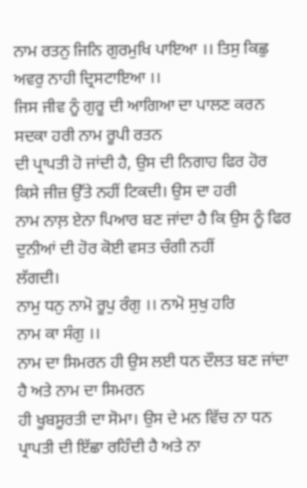ਨਾਮ ਰਤਨੁ ਜਿਨਿ ਗੁਰਮੁਖਿ ਪਾਇਆ ।। ਤਿਸੁ ਕਿਛੁ
ਅਵਰੁ ਨਾਹੀ ਦ੍ਰਿਸਟਾਇਆ ।।
ਜਿਸ ਜੀਵ ਨੂੰ ਗੁਰੂ ਦੀ ਆਗਿਆ ਦਾ ਪਾਲਣ ਕਰਨ ਸਦਕਾ ਹਰੀ ਨਾਮ ਰੂਪੀ ਰਤਨ
ਦੀ ਪ੍ਰਾਪਤੀ ਹੋ ਜਾਂਦੀ ਹੈ, ਉਸ ਦੀ ਨਿਗਾਹ ਫਿਰ ਹੋਰ ਕਿਸੇ ਜੀਜ਼ ਉੱਤੇ ਨਹੀਂ ਟਿਕਦੀ। ਉਸ ਦਾ ਹਰੀ
ਨਾਮ ਨਾਲ਼ ਏਨਾ ਪਿਆਰ ਬਣ ਜਾਂਦਾ ਹੈ ਕਿ ਉਸ ਨੂੰ ਫਿਰ ਦੁਨੀਆਂ ਦੀ ਹੋਰ ਕੋਈ ਵਸਤ ਚੰਗੀ ਨਹੀਂ
ਲੱਗਦੀ।
ਨਾਮੁ ਧਨੁ ਨਾਮੋ ਰੂਪੁ ਰੰਗੁ ।। ਨਾਮੋ ਸੁਖੁ ਹਰਿ
ਨਾਮ ਕਾ ਸੰਗੁ ।।
ਨਾਮ ਦਾ ਸਿਮਰਨ ਹੀ ਉਸ ਲਈ ਧਨ ਦੌਲਤ ਬਣ ਜਾਂਦਾ ਹੈ ਅਤੇ ਨਾਮ ਦਾ ਸਿਮਰਨ
ਹੀ ਖੂਬਸੂਰਤੀ ਦਾ ਸੋਮਾ। ਉਸ ਦੇ ਮਨ ਵਿੱਚ ਨਾ ਧਨ ਪ੍ਰਾਪਤੀ ਦੀ ਇੱਛਾ ਰਹਿੰਦੀ ਹੈ ਅਤੇ ਨਾ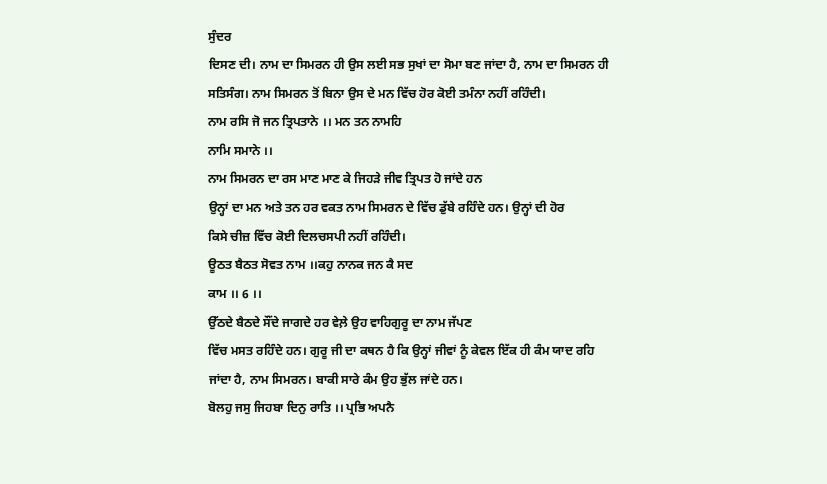ਸੁੰਦਰ
ਦਿਸਣ ਦੀ। ਨਾਮ ਦਾ ਸਿਮਰਨ ਹੀ ਉਸ ਲਈ ਸਭ ਸੁਖਾਂ ਦਾ ਸੋਮਾ ਬਣ ਜਾਂਦਾ ਹੈ, ਨਾਮ ਦਾ ਸਿਮਰਨ ਹੀ
ਸਤਿਸੰਗ। ਨਾਮ ਸਿਮਰਨ ਤੋਂ ਬਿਨਾ ਉਸ ਦੇ ਮਨ ਵਿੱਚ ਹੋਰ ਕੋਈ ਤਮੰਨਾ ਨਹੀਂ ਰਹਿੰਦੀ।
ਨਾਮ ਰਸਿ ਜੋ ਜਨ ਤ੍ਰਿਪਤਾਨੇ ।। ਮਨ ਤਨ ਨਾਮਹਿ
ਨਾਮਿ ਸਮਾਨੇ ।।
ਨਾਮ ਸਿਮਰਨ ਦਾ ਰਸ ਮਾਣ ਮਾਣ ਕੇ ਜਿਹੜੇ ਜੀਵ ਤ੍ਰਿਪਤ ਹੋ ਜਾਂਦੇ ਹਨ
ਉਨ੍ਹਾਂ ਦਾ ਮਨ ਅਤੇ ਤਨ ਹਰ ਵਕਤ ਨਾਮ ਸਿਮਰਨ ਦੇ ਵਿੱਚ ਡੁੱਬੇ ਰਹਿੰਦੇ ਹਨ। ਉਨ੍ਹਾਂ ਦੀ ਹੋਰ
ਕਿਸੇ ਚੀਜ਼ ਵਿੱਚ ਕੋਈ ਦਿਲਚਸਪੀ ਨਹੀਂ ਰਹਿੰਦੀ।
ਊਠਤ ਬੈਠਤ ਸੋਵਤ ਨਾਮ ।।ਕਹੁ ਨਾਨਕ ਜਨ ਕੈ ਸਦ
ਕਾਮ ।। 6 ।।
ਉੱਠਦੇ ਬੈਠਦੇ ਸੌਂਦੇ ਜਾਗਦੇ ਹਰ ਵੇਲ਼ੇ ਉਹ ਵਾਹਿਗੁਰੂ ਦਾ ਨਾਮ ਜੱਪਣ
ਵਿੱਚ ਮਸਤ ਰਹਿੰਦੇ ਹਨ। ਗੁਰੂ ਜੀ ਦਾ ਕਥਨ ਹੈ ਕਿ ਉਨ੍ਹਾਂ ਜੀਵਾਂ ਨੂੰ ਕੇਵਲ ਇੱਕ ਹੀ ਕੰਮ ਯਾਦ ਰਹਿ
ਜਾਂਦਾ ਹੈ, ਨਾਮ ਸਿਮਰਨ। ਬਾਕੀ ਸਾਰੇ ਕੰਮ ਉਹ ਭੁੱਲ ਜਾਂਦੇ ਹਨ।
ਬੋਲਹੁ ਜਸੁ ਜਿਹਬਾ ਦਿਨੁ ਰਾਤਿ ।। ਪ੍ਰਭਿ ਅਪਨੈ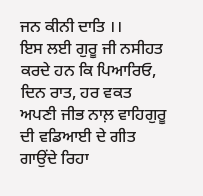ਜਨ ਕੀਨੀ ਦਾਤਿ ।।
ਇਸ ਲਈ ਗੁਰੂ ਜੀ ਨਸੀਹਤ ਕਰਦੇ ਹਨ ਕਿ ਪਿਆਰਿਓ, ਦਿਨ ਰਾਤ, ਹਰ ਵਕਤ
ਅਪਣੀ ਜੀਭ ਨਾਲ਼ ਵਾਹਿਗੁਰੂ ਦੀ ਵਡਿਆਈ ਦੇ ਗੀਤ ਗਾਉਂਦੇ ਰਿਹਾ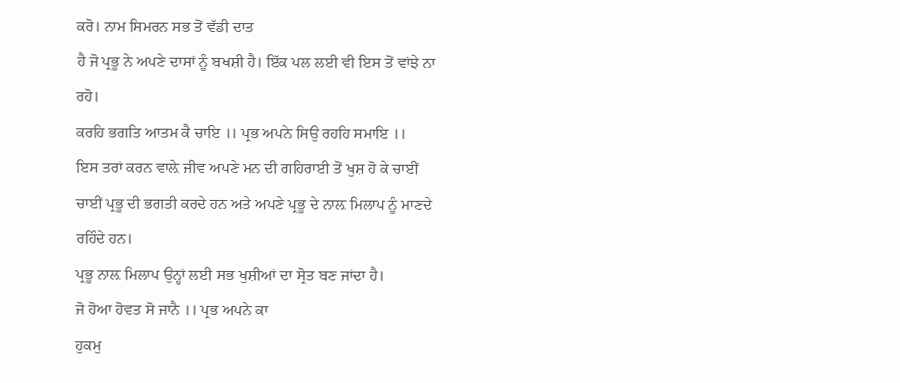ਕਰੋ। ਨਾਮ ਸਿਮਰਨ ਸਭ ਤੋਂ ਵੱਡੀ ਦਾਤ
ਹੈ ਜੋ ਪ੍ਰਭੂ ਨੇ ਅਪਣੇ ਦਾਸਾਂ ਨੂੰ ਬਖਸ਼ੀ ਹੈ। ਇੱਕ ਪਲ ਲਈ ਵੀ ਇਸ ਤੋਂ ਵਾਂਝੇ ਨਾ ਰਹੋ।
ਕਰਹਿ ਭਗਤਿ ਆਤਮ ਕੈ ਚਾਇ ।। ਪ੍ਰਭ ਅਪਨੇ ਸਿਉ ਰਹਹਿ ਸਮਾਇ ।।
ਇਸ ਤਰਾਂ ਕਰਨ ਵਾਲ਼ੇ ਜੀਵ ਅਪਣੇ ਮਨ ਦੀ ਗਹਿਰਾਈ ਤੋਂ ਖੁਸ਼ ਹੋ ਕੇ ਚਾਈਂ
ਚਾਈਂ ਪ੍ਰਭੂ ਦੀ ਭਗਤੀ ਕਰਦੇ ਹਨ ਅਤੇ ਅਪਣੇ ਪ੍ਰਭੂ ਦੇ ਨਾਲ਼ ਮਿਲਾਪ ਨੂੰ ਮਾਣਦੇ ਰਹਿੰਦੇ ਹਨ।
ਪ੍ਰਭੂ ਨਾਲ਼ ਮਿਲਾਪ ਉਨ੍ਹਾਂ ਲਈ ਸਭ ਖੁਸ਼ੀਆਂ ਦਾ ਸ੍ਰੋਤ ਬਣ ਜਾਂਦਾ ਹੈ।
ਜੋ ਹੋਆ ਹੋਵਤ ਸੋ ਜਾਨੈ ।। ਪ੍ਰਭ ਅਪਨੇ ਕਾ
ਹੁਕਮੁ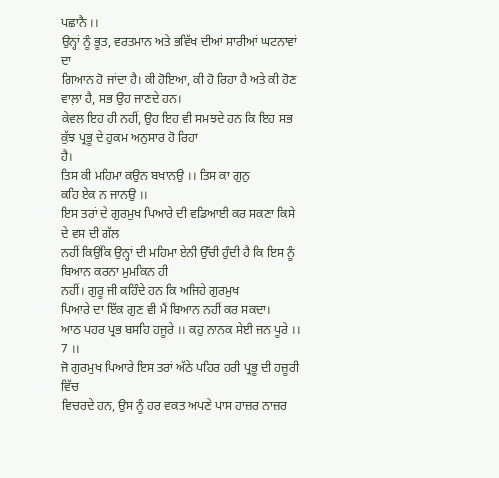ਪਛਾਨੈ ।।
ਉਨ੍ਹਾਂ ਨੂੰ ਭੂਤ, ਵਰਤਮਾਨ ਅਤੇ ਭਵਿੱਖ ਦੀਆਂ ਸਾਰੀਆਂ ਘਟਨਾਵਾਂ ਦਾ
ਗਿਆਨ ਹੋ ਜਾਂਦਾ ਹੈ। ਕੀ ਹੋਇਆ, ਕੀ ਹੋ ਰਿਹਾ ਹੈ ਅਤੇ ਕੀ ਹੋਣ ਵਾਲ਼ਾ ਹੈ, ਸਭ ਉਹ ਜਾਣਦੇ ਹਨ।
ਕੇਵਲ ਇਹ ਹੀ ਨਹੀਂ, ਉਹ ਇਹ ਵੀ ਸਮਝਦੇ ਹਨ ਕਿ ਇਹ ਸਭ ਕੁੱਝ ਪ੍ਰਭੂ ਦੇ ਹੁਕਮ ਅਨੁਸਾਰ ਹੋ ਰਿਹਾ
ਹੈ।
ਤਿਸ ਕੀ ਮਹਿਮਾ ਕਉਨ ਬਖਾਨਉ ।। ਤਿਸ ਕਾ ਗੁਨੁ
ਕਹਿ ਏਕ ਨ ਜਾਨਉ ।।
ਇਸ ਤਰਾਂ ਦੇ ਗੁਰਮੁਖ ਪਿਆਰੇ ਦੀ ਵਡਿਆਈ ਕਰ ਸਕਣਾ ਕਿਸੇ ਦੇ ਵਸ ਦੀ ਗੱਲ
ਨਹੀਂ ਕਿਉਂਕਿ ਉਨ੍ਹਾਂ ਦੀ ਮਹਿਮਾ ਏਨੀ ਉੱਚੀ ਹੁੰਦੀ ਹੈ ਕਿ ਇਸ ਨੂੰ ਬਿਆਨ ਕਰਨਾ ਮੁਮਕਿਨ ਹੀ
ਨਹੀਂ। ਗੁਰੂ ਜੀ ਕਹਿੰਦੇ ਹਨ ਕਿ ਅਜਿਹੇ ਗੁਰਮੁਖ
ਪਿਆਰੇ ਦਾ ਇੱਕ ਗੁਣ ਵੀ ਮੈਂ ਬਿਆਨ ਨਹੀਂ ਕਰ ਸਕਦਾ।
ਆਠ ਪਹਰ ਪ੍ਰਭ ਬਸਹਿ ਹਜੂਰੇ ।। ਕਹੁ ਨਾਨਕ ਸੇਈ ਜਨ ਪੂਰੇ ।। 7 ।।
ਜੋ ਗੁਰਮੁਖ ਪਿਆਰੇ ਇਸ ਤਰਾਂ ਅੱਠੇ ਪਹਿਰ ਹਰੀ ਪ੍ਰਭੂ ਦੀ ਹਜ਼ੂਰੀ ਵਿੱਚ
ਵਿਚਰਦੇ ਹਨ, ਉਸ ਨੂੰ ਹਰ ਵਕਤ ਅਪਣੇ ਪਾਸ ਹਾਜ਼ਰ ਨਾਜ਼ਰ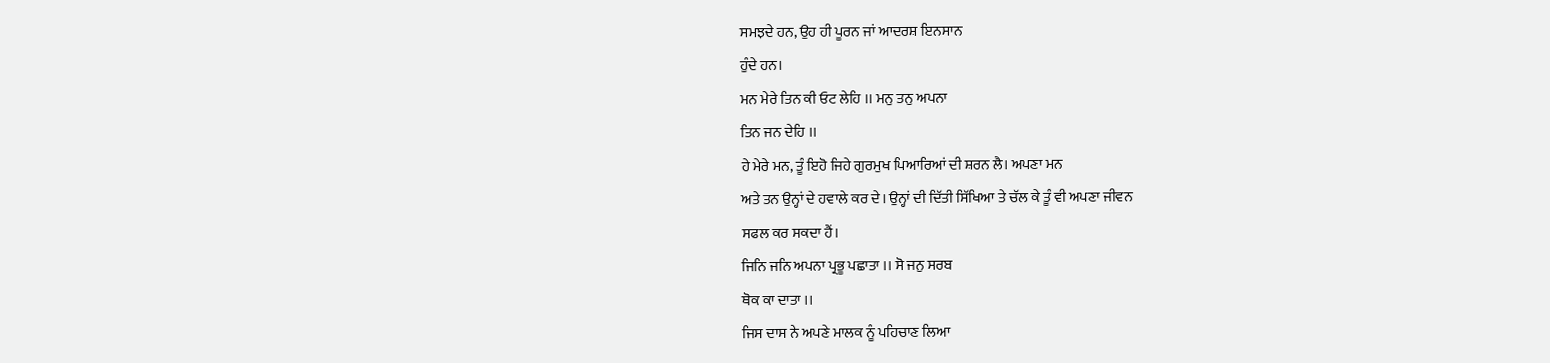ਸਮਝਦੇ ਹਨ, ਉਹ ਹੀ ਪੂਰਨ ਜਾਂ ਆਦਰਸ਼ ਇਨਸਾਨ
ਹੁੰਦੇ ਹਨ।
ਮਨ ਮੇਰੇ ਤਿਨ ਕੀ ਓਟ ਲੇਹਿ ।। ਮਨੁ ਤਨੁ ਅਪਨਾ
ਤਿਨ ਜਨ ਦੇਹਿ ।।
ਹੇ ਮੇਰੇ ਮਨ, ਤੂੰ ਇਹੋ ਜਿਹੇ ਗੁਰਮੁਖ ਪਿਆਰਿਆਂ ਦੀ ਸ਼ਰਨ ਲੈ। ਅਪਣਾ ਮਨ
ਅਤੇ ਤਨ ਉਨ੍ਹਾਂ ਦੇ ਹਵਾਲੇ ਕਰ ਦੇ। ਉਨ੍ਹਾਂ ਦੀ ਦਿੱਤੀ ਸਿੱਖਿਆ ਤੇ ਚੱਲ ਕੇ ਤੂੰ ਵੀ ਅਪਣਾ ਜੀਵਨ
ਸਫਲ ਕਰ ਸਕਦਾ ਹੈਂ।
ਜਿਨਿ ਜਨਿ ਅਪਨਾ ਪ੍ਰਭੂ ਪਛਾਤਾ ।। ਸੋ ਜਨੁ ਸਰਬ
ਥੋਕ ਕਾ ਦਾਤਾ ।।
ਜਿਸ ਦਾਸ ਨੇ ਅਪਣੇ ਮਾਲਕ ਨੂੰ ਪਹਿਚਾਣ ਲਿਆ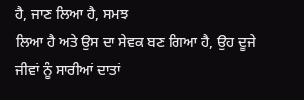ਹੈ, ਜਾਣ ਲਿਆ ਹੈ, ਸਮਝ
ਲਿਆ ਹੈ ਅਤੇ ਉਸ ਦਾ ਸੇਵਕ ਬਣ ਗਿਆ ਹੈ, ਉਹ ਦੂਜੇ ਜੀਵਾਂ ਨੂੰ ਸਾਰੀਆਂ ਦਾਤਾਂ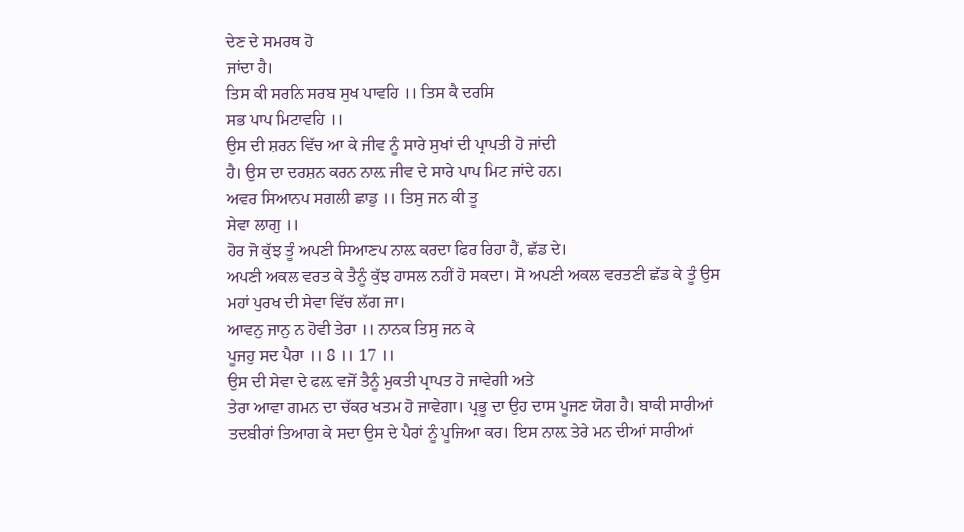ਦੇਣ ਦੇ ਸਮਰਥ ਹੋ
ਜਾਂਦਾ ਹੈ।
ਤਿਸ ਕੀ ਸਰਨਿ ਸਰਬ ਸੁਖ ਪਾਵਹਿ ।। ਤਿਸ ਕੈ ਦਰਸਿ
ਸਭ ਪਾਪ ਮਿਟਾਵਹਿ ।।
ਉਸ ਦੀ ਸ਼ਰਨ ਵਿੱਚ ਆ ਕੇ ਜੀਵ ਨੂੰ ਸਾਰੇ ਸੁਖਾਂ ਦੀ ਪ੍ਰਾਪਤੀ ਹੋ ਜਾਂਦੀ
ਹੈ। ਉਸ ਦਾ ਦਰਸ਼ਨ ਕਰਨ ਨਾਲ਼ ਜੀਵ ਦੇ ਸਾਰੇ ਪਾਪ ਮਿਟ ਜਾਂਦੇ ਹਨ।
ਅਵਰ ਸਿਆਨਪ ਸਗਲੀ ਛਾਡੁ ।। ਤਿਸੁ ਜਨ ਕੀ ਤੂ
ਸੇਵਾ ਲਾਗੁ ।।
ਹੋਰ ਜੋ ਕੁੱਝ ਤੂੰ ਅਪਣੀ ਸਿਆਣਪ ਨਾਲ਼ ਕਰਦਾ ਫਿਰ ਰਿਹਾ ਹੈਂ, ਛੱਡ ਦੇ।
ਅਪਣੀ ਅਕਲ ਵਰਤ ਕੇ ਤੈਨੂੰ ਕੁੱਝ ਹਾਸਲ ਨਹੀਂ ਹੋ ਸਕਦਾ। ਸੋ ਅਪਣੀ ਅਕਲ ਵਰਤਣੀ ਛੱਡ ਕੇ ਤੂੰ ਉਸ
ਮਹਾਂ ਪੁਰਖ ਦੀ ਸੇਵਾ ਵਿੱਚ ਲੱਗ ਜਾ।
ਆਵਨੁ ਜਾਨੁ ਨ ਹੋਵੀ ਤੇਰਾ ।। ਨਾਨਕ ਤਿਸੁ ਜਨ ਕੇ
ਪੂਜਹੁ ਸਦ ਪੈਰਾ ।। 8 ।। 17 ।।
ਉਸ ਦੀ ਸੇਵਾ ਦੇ ਫਲ਼ ਵਜੋਂ ਤੈਨੂੰ ਮੁਕਤੀ ਪ੍ਰਾਪਤ ਹੋ ਜਾਵੇਗੀ ਅਤੇ
ਤੇਰਾ ਆਵਾ ਗਮਨ ਦਾ ਚੱਕਰ ਖਤਮ ਹੋ ਜਾਵੇਗਾ। ਪ੍ਰਭੂ ਦਾ ਉਹ ਦਾਸ ਪੂਜਣ ਯੋਗ ਹੈ। ਬਾਕੀ ਸਾਰੀਆਂ
ਤਦਬੀਰਾਂ ਤਿਆਗ ਕੇ ਸਦਾ ਉਸ ਦੇ ਪੈਰਾਂ ਨੂੰ ਪੂਜਿਆ ਕਰ। ਇਸ ਨਾਲ਼ ਤੇਰੇ ਮਨ ਦੀਆਂ ਸਾਰੀਆਂ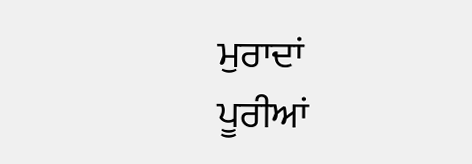ਮੁਰਾਦਾਂ
ਪੂਰੀਆਂ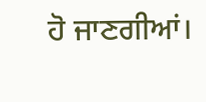ਹੋ ਜਾਣਗੀਆਂ।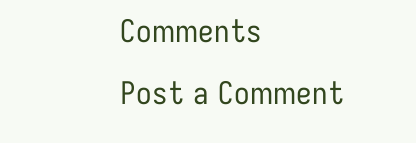Comments
Post a Comment